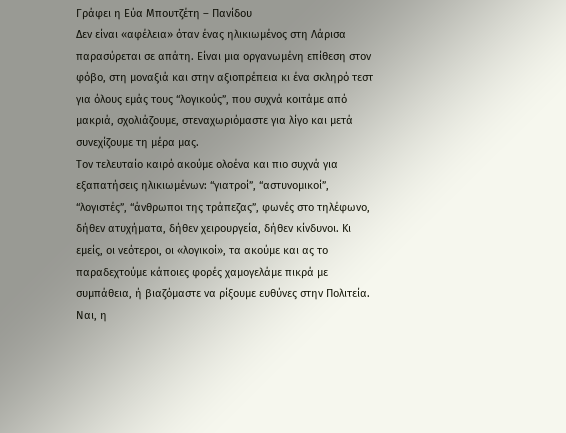Γράφει η Εύα Μπουτζέτη – Πανίδου
Δεν είναι «αφέλεια» όταν ένας ηλικιωμένος στη Λάρισα παρασύρεται σε απάτη. Είναι μια οργανωμένη επίθεση στον φόβο, στη μοναξιά και στην αξιοπρέπεια κι ένα σκληρό τεστ για όλους εμάς τους “λογικούς”, που συχνά κοιτάμε από μακριά, σχολιάζουμε, στεναχωριόμαστε για λίγο και μετά συνεχίζουμε τη μέρα μας.
Τον τελευταίο καιρό ακούμε ολοένα και πιο συχνά για εξαπατήσεις ηλικιωμένων: “γιατροί”, “αστυνομικοί”, “λογιστές”, “άνθρωποι της τράπεζας”, φωνές στο τηλέφωνο, δήθεν ατυχήματα, δήθεν χειρουργεία, δήθεν κίνδυνοι. Κι εμείς, οι νεότεροι, οι «λογικοί», τα ακούμε και ας το παραδεχτούμε κάποιες φορές χαμογελάμε πικρά με συμπάθεια, ή βιαζόμαστε να ρίξουμε ευθύνες στην Πολιτεία. Ναι, η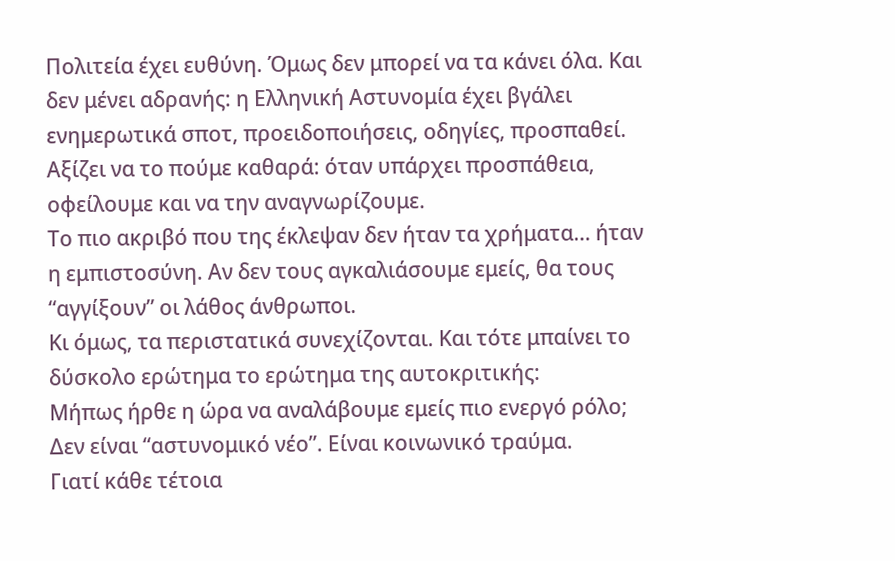Πολιτεία έχει ευθύνη. Όμως δεν μπορεί να τα κάνει όλα. Και δεν μένει αδρανής: η Ελληνική Αστυνομία έχει βγάλει ενημερωτικά σποτ, προειδοποιήσεις, οδηγίες, προσπαθεί. Αξίζει να το πούμε καθαρά: όταν υπάρχει προσπάθεια, οφείλουμε και να την αναγνωρίζουμε.
Το πιο ακριβό που της έκλεψαν δεν ήταν τα χρήματα… ήταν η εμπιστοσύνη. Αν δεν τους αγκαλιάσουμε εμείς, θα τους “αγγίξουν” οι λάθος άνθρωποι.
Κι όμως, τα περιστατικά συνεχίζονται. Και τότε μπαίνει το δύσκολο ερώτημα το ερώτημα της αυτοκριτικής:
Μήπως ήρθε η ώρα να αναλάβουμε εμείς πιο ενεργό ρόλο;
Δεν είναι “αστυνομικό νέο”. Είναι κοινωνικό τραύμα.
Γιατί κάθε τέτοια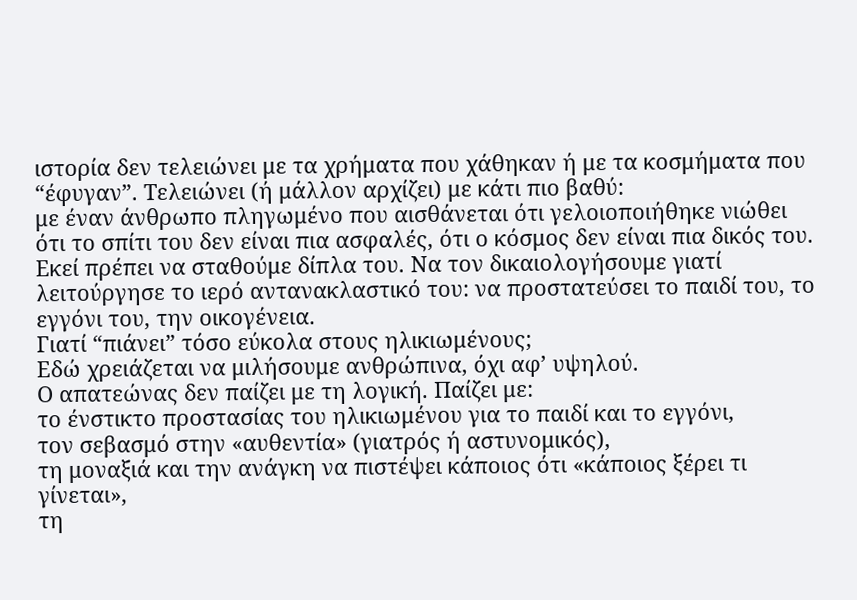ιστορία δεν τελειώνει με τα χρήματα που χάθηκαν ή με τα κοσμήματα που “έφυγαν”. Τελειώνει (ή μάλλον αρχίζει) με κάτι πιο βαθύ:
με έναν άνθρωπο πληγωμένο που αισθάνεται ότι γελοιοποιήθηκε νιώθει ότι το σπίτι του δεν είναι πια ασφαλές, ότι ο κόσμος δεν είναι πια δικός του. Εκεί πρέπει να σταθούμε δίπλα του. Να τον δικαιολογήσουμε γιατί λειτούργησε το ιερό αντανακλαστικό του: να προστατεύσει το παιδί του, το εγγόνι του, την οικογένεια.
Γιατί “πιάνει” τόσο εύκολα στους ηλικιωμένους;
Εδώ χρειάζεται να μιλήσουμε ανθρώπινα, όχι αφ’ υψηλού.
Ο απατεώνας δεν παίζει με τη λογική. Παίζει με:
το ένστικτο προστασίας του ηλικιωμένου για το παιδί και το εγγόνι,
τον σεβασμό στην «αυθεντία» (γιατρός ή αστυνομικός),
τη μοναξιά και την ανάγκη να πιστέψει κάποιος ότι «κάποιος ξέρει τι γίνεται»,
τη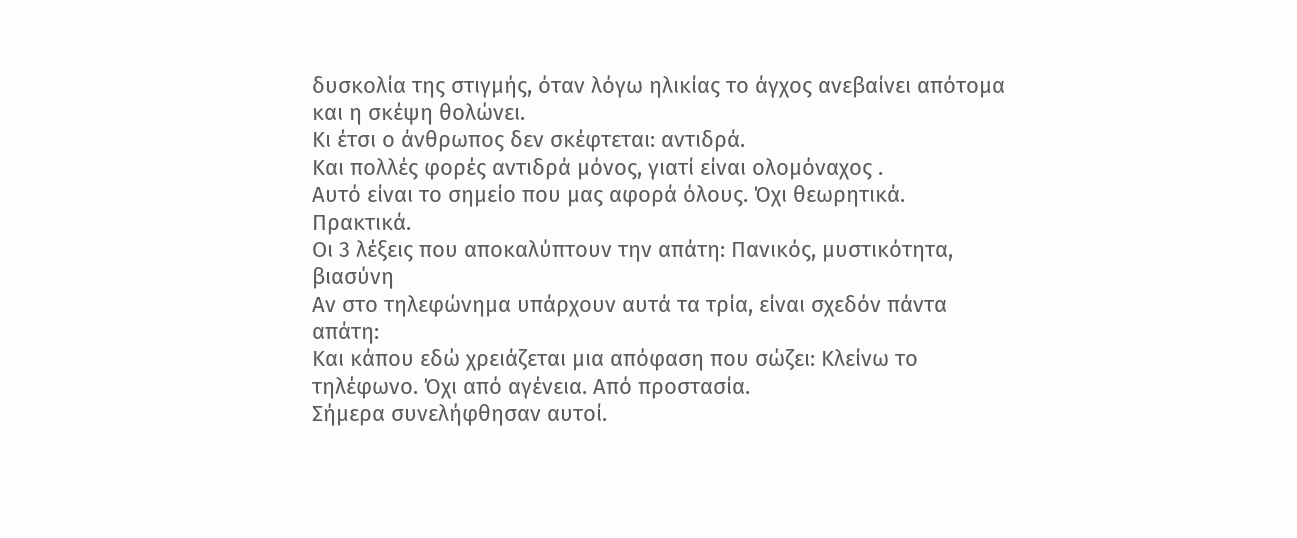δυσκολία της στιγμής, όταν λόγω ηλικίας το άγχος ανεβαίνει απότομα και η σκέψη θολώνει.
Κι έτσι ο άνθρωπος δεν σκέφτεται: αντιδρά.
Και πολλές φορές αντιδρά μόνος, γιατί είναι ολομόναχος .
Αυτό είναι το σημείο που μας αφορά όλους. Όχι θεωρητικά. Πρακτικά.
Οι 3 λέξεις που αποκαλύπτουν την απάτη: Πανικός, μυστικότητα, βιασύνη
Αν στο τηλεφώνημα υπάρχουν αυτά τα τρία, είναι σχεδόν πάντα απάτη:
Και κάπου εδώ χρειάζεται μια απόφαση που σώζει: Κλείνω το τηλέφωνο. Όχι από αγένεια. Από προστασία.
Σήμερα συνελήφθησαν αυτοί.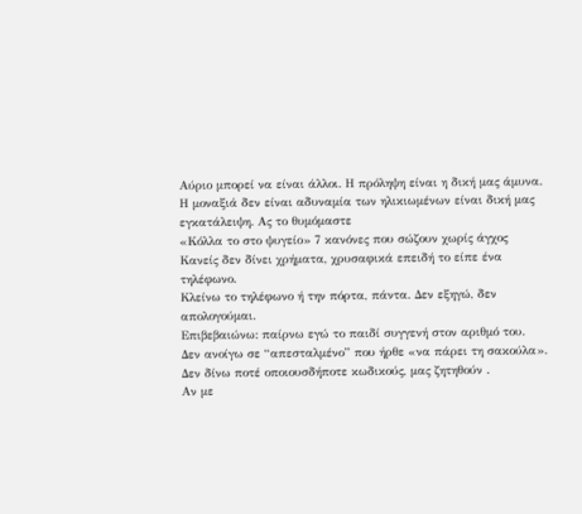Αύριο μπορεί να είναι άλλοι. Η πρόληψη είναι η δική μας άμυνα. Η μοναξιά δεν είναι αδυναμία των ηλικιωμένων είναι δική μας εγκατάλειψη. Ας το θυμόμαστε
«Κόλλα το στο ψυγείο» 7 κανόνες που σώζουν χωρίς άγχος
Κανείς δεν δίνει χρήματα, χρυσαφικά επειδή το είπε ένα τηλέφωνο.
Κλείνω το τηλέφωνο ή την πόρτα, πάντα. Δεν εξηγώ, δεν απολογούμαι.
Επιβεβαιώνω: παίρνω εγώ το παιδί συγγενή στον αριθμό του.
Δεν ανοίγω σε “απεσταλμένο” που ήρθε «να πάρει τη σακούλα».
Δεν δίνω ποτέ οποιουσδήποτε κωδικούς, μας ζητηθούν .
Αν με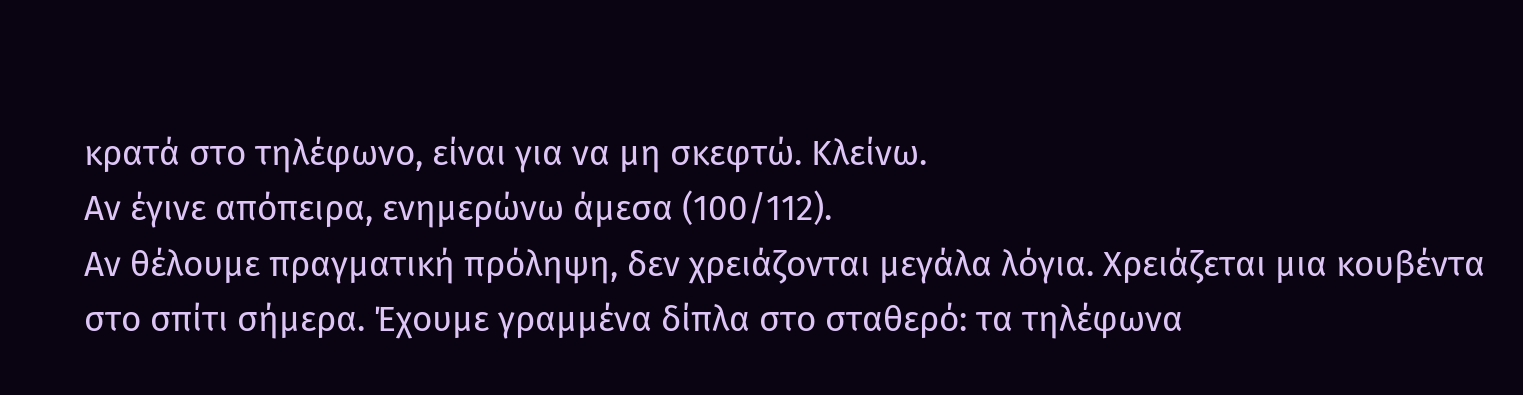κρατά στο τηλέφωνο, είναι για να μη σκεφτώ. Κλείνω.
Αν έγινε απόπειρα, ενημερώνω άμεσα (100/112).
Αν θέλουμε πραγματική πρόληψη, δεν χρειάζονται μεγάλα λόγια. Χρειάζεται μια κουβέντα στο σπίτι σήμερα. Έχουμε γραμμένα δίπλα στο σταθερό: τα τηλέφωνα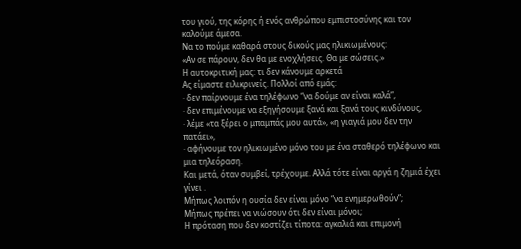του γιού, της κόρης ή ενός ανθρώπου εμπιστοσύνης και τον καλούμε άμεσα.
Να το πούμε καθαρά στους δικούς μας ηλικιωμένους:
«Αν σε πάρουν, δεν θα με ενοχλήσεις. Θα με σώσεις.»
Η αυτοκριτική μας: τι δεν κάνουμε αρκετά
Ας είμαστε ειλικρινείς. Πολλοί από εμάς:
· δεν παίρνουμε ένα τηλέφωνο “να δούμε αν είναι καλά”,
· δεν επιμένουμε να εξηγήσουμε ξανά και ξανά τους κινδύνους,
· λέμε «τα ξέρει ο μπαμπάς μου αυτά», «η γιαγιά μου δεν την πατάει»,
· αφήνουμε τον ηλικιωμένο μόνο του με ένα σταθερό τηλέφωνο και μια τηλεόραση.
Και μετά, όταν συμβεί, τρέχουμε. Αλλά τότε είναι αργά η ζημιά έχει γίνει .
Μήπως λοιπόν η ουσία δεν είναι μόνο “να ενημερωθούν”;
Μήπως πρέπει να νιώσουν ότι δεν είναι μόνοι;
Η πρόταση που δεν κοστίζει τίποτα: αγκαλιά και επιμονή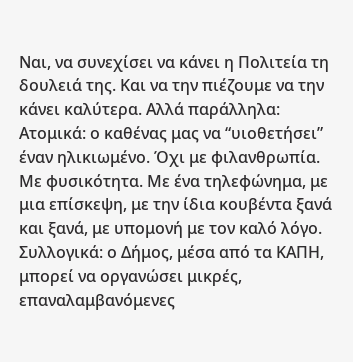Ναι, να συνεχίσει να κάνει η Πολιτεία τη δουλειά της. Και να την πιέζουμε να την κάνει καλύτερα. Αλλά παράλληλα:
Ατομικά: ο καθένας μας να “υιοθετήσει” έναν ηλικιωμένο. Όχι με φιλανθρωπία. Με φυσικότητα. Με ένα τηλεφώνημα, με μια επίσκεψη, με την ίδια κουβέντα ξανά και ξανά, με υπομονή με τον καλό λόγο.
Συλλογικά: ο Δήμος, μέσα από τα ΚΑΠΗ, μπορεί να οργανώσει μικρές, επαναλαμβανόμενες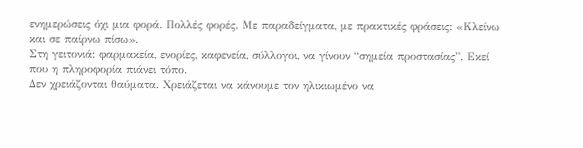ενημερώσεις όχι μια φορά. Πολλές φορές. Με παραδείγματα, με πρακτικές φράσεις: «Κλείνω και σε παίρνω πίσω».
Στη γειτονιά: φαρμακεία, ενορίες, καφενεία, σύλλογοι, να γίνουν “σημεία προστασίας”. Εκεί που η πληροφορία πιάνει τόπο.
Δεν χρειάζονται θαύματα. Χρειάζεται να κάνουμε τον ηλικιωμένο να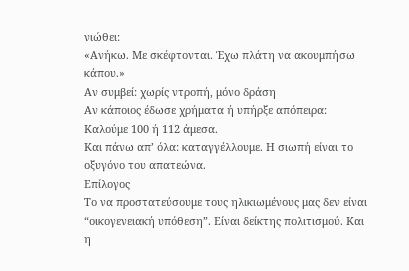νιώθει:
«Ανήκω. Με σκέφτονται. Έχω πλάτη να ακουμπήσω κάπου.»
Αν συμβεί: χωρίς ντροπή, μόνο δράση
Αν κάποιος έδωσε χρήματα ή υπήρξε απόπειρα: Καλούμε 100 ή 112 άμεσα.
Και πάνω απ’ όλα: καταγγέλλουμε. Η σιωπή είναι το οξυγόνο του απατεώνα.
Επίλογος
Το να προστατεύσουμε τους ηλικιωμένους μας δεν είναι “οικογενειακή υπόθεση”. Είναι δείκτης πολιτισμού. Και η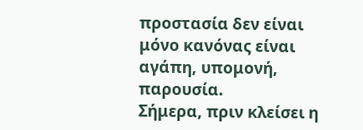προστασία δεν είναι μόνο κανόνας είναι αγάπη, υπομονή, παρουσία.
Σήμερα, πριν κλείσει η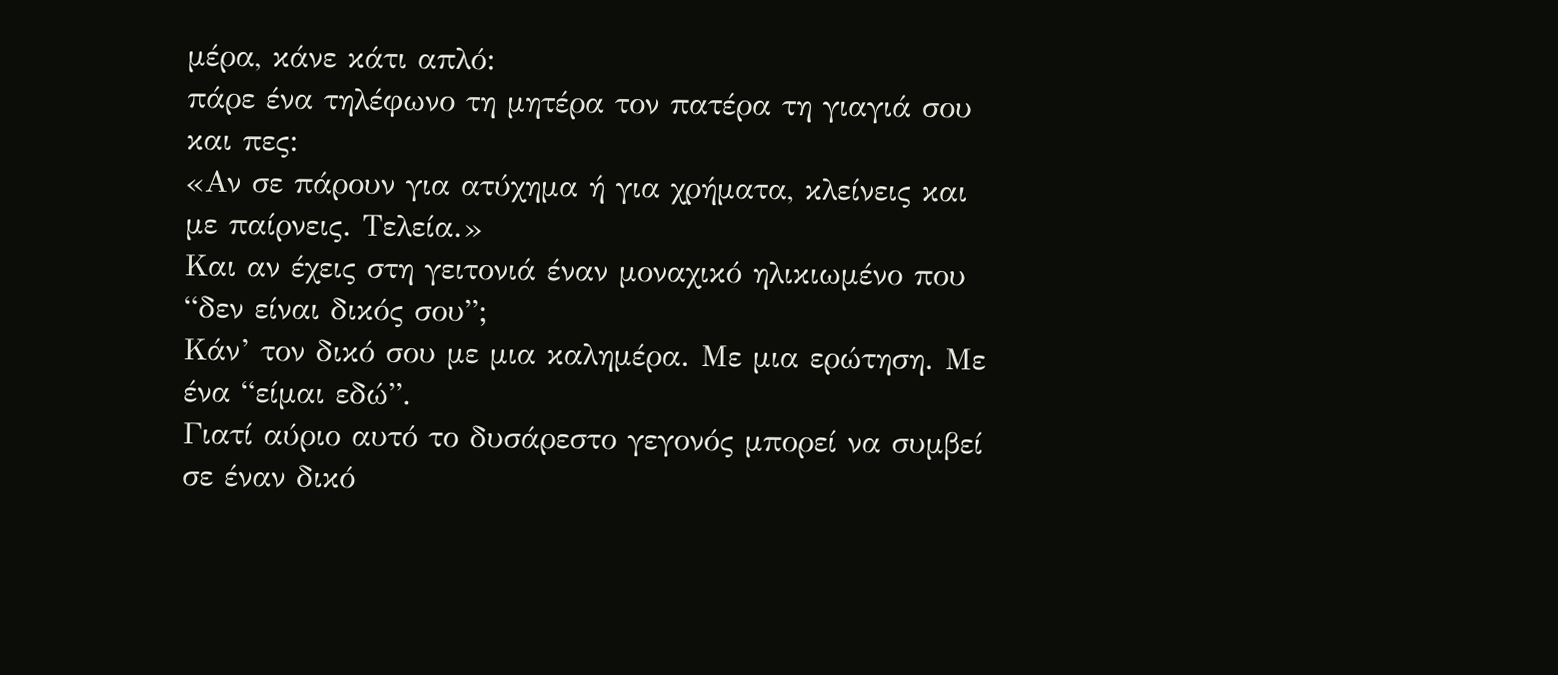μέρα, κάνε κάτι απλό:
πάρε ένα τηλέφωνο τη μητέρα τον πατέρα τη γιαγιά σου και πες:
«Αν σε πάρουν για ατύχημα ή για χρήματα, κλείνεις και με παίρνεις. Τελεία.»
Και αν έχεις στη γειτονιά έναν μοναχικό ηλικιωμένο που “δεν είναι δικός σου”;
Κάν’ τον δικό σου με μια καλημέρα. Με μια ερώτηση. Με ένα “είμαι εδώ”.
Γιατί αύριο αυτό το δυσάρεστο γεγονός μπορεί να συμβεί σε έναν δικό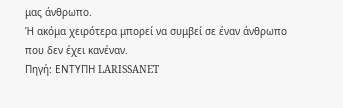μας άνθρωπο.
Ή ακόμα χειρότερα μπορεί να συμβεί σε έναν άνθρωπο που δεν έχει κανέναν.
Πηγή: ΕΝΤΥΠΗ LARISSANET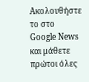Ακολουθήστε το στο Google News και μάθετε πρώτοι όλες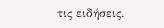τις ειδήσεις.